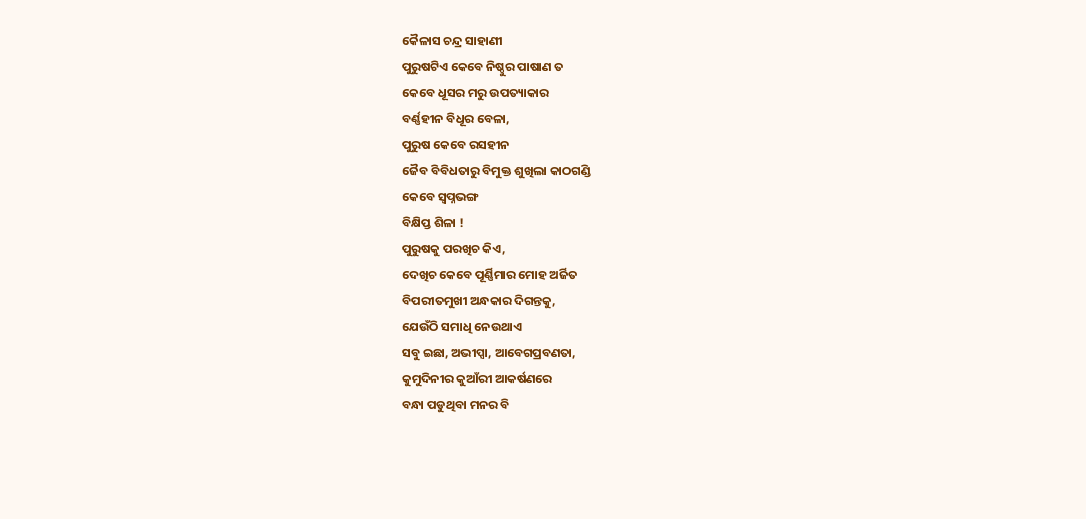କୈଳାସ ଚନ୍ଦ୍ର ସାହାଣୀ
ପୁରୁଷଟିଏ କେବେ ନିଷ୍ଠୁର ପାଷାଣ ତ
କେବେ ଧୂସର ମରୁ ଉପତ୍ୟାକାର
ବର୍ଣ୍ଣହୀନ ବିଧୂର ବେଳା,
ପୁରୁଷ କେବେ ରସହୀନ
ଜୈବ ବିବିଧତାରୁ ବିମୁକ୍ତ ଶୁଖିଲା କାଠଗଣ୍ଡି
କେବେ ସ୍ଵପ୍ନଭଙ୍ଗ
ବିକ୍ଷିପ୍ତ ଶିଳା !
ପୁରୁଷକୁ ପରଖିଚ କିଏ,
ଦେଖିଚ କେବେ ପୂର୍ଣ୍ଣିମାର ମୋହ ଅର୍ଜିତ
ବିପରୀତମୁଖୀ ଅନ୍ଧକାର ଦିଗନ୍ତକୁ,
ଯେଉଁଠି ସମାଧି ନେଉଥାଏ
ସବୁ ଇଛା, ଅଭୀପ୍ସା, ଆବେଗପ୍ରବଣତା,
କୁମୁଦିନୀର କୁଆଁରୀ ଆକର୍ଷଣରେ
ବନ୍ଧା ପଡୁଥିବା ମନର ବି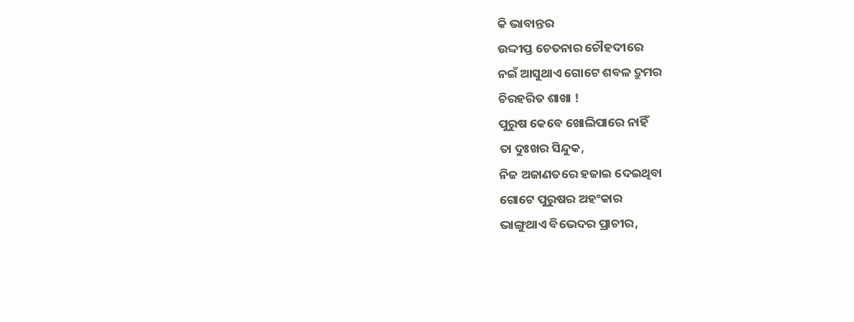କି ଭାବାନ୍ତର
ଉଦ୍ଦୀପ୍ତ ଚେତନାର ଚୌହଦୀରେ
ନଇଁ ଆସୁଥାଏ ଗୋଟେ ଶବଳ ଦ୍ରୁମର
ଚିରହରିତ ଶାଖା !
ପୁରୁଷ କେବେ ଖୋଲିପାରେ ନାହିଁ
ତା ଦୁଃଖର ସିନ୍ଦୁକ,
ନିଜ ଅଜାଣତରେ ହଜାଇ ଦେଇଥିବା
ଗୋଟେ ପୁରୁଷର ଅହଂକାର
ଭାଙ୍ଗୁଥାଏ ବିଭେଦର ପ୍ରାଚୀର,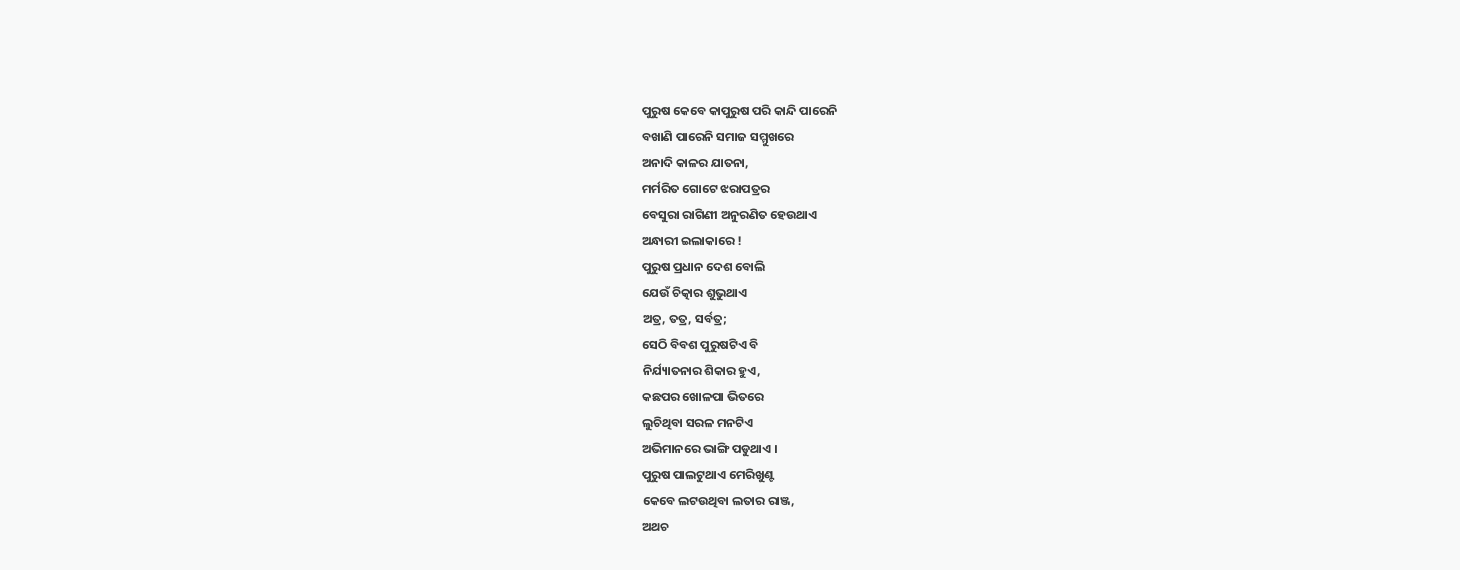ପୁରୁଷ କେବେ କାପୁରୁଷ ପରି କାନ୍ଦି ପାରେନି
ବଖାଣି ପାରେନି ସମାଜ ସମ୍ମୁଖରେ
ଅନାଦି କାଳର ଯାତନା,
ମର୍ମରିତ ଗୋଟେ ଝରାପତ୍ରର
ବେସୁରା ରାଗିଣୀ ଅନୁରଣିତ ହେଉଥାଏ
ଅନ୍ଧାରୀ ଇଲାକାରେ !
ପୁରୁଷ ପ୍ରଧାନ ଦେଶ ବୋଲି
ଯେଉଁ ଚିତ୍କାର ଶୁଭୁଥାଏ
ଅତ୍ର, ତତ୍ର, ସର୍ବତ୍ର;
ସେଠି ବିବଶ ପୁରୁଷଟିଏ ବି
ନିର୍ଯ୍ୟାତନାର ଶିକାର ହୁଏ,
କଛପର ଖୋଳପା ଭିତରେ
ଲୁଚିଥିବା ସରଳ ମନଟିଏ
ଅଭିମାନରେ ଭାଙ୍ଗି ପଡୁଥାଏ ।
ପୁରୁଷ ପାଲଟୁଥାଏ ମେରିଖୁଣ୍ଟ
କେବେ ଲଟଉଥିବା ଲତାର ରାଞ୍ଜ,
ଅଥଚ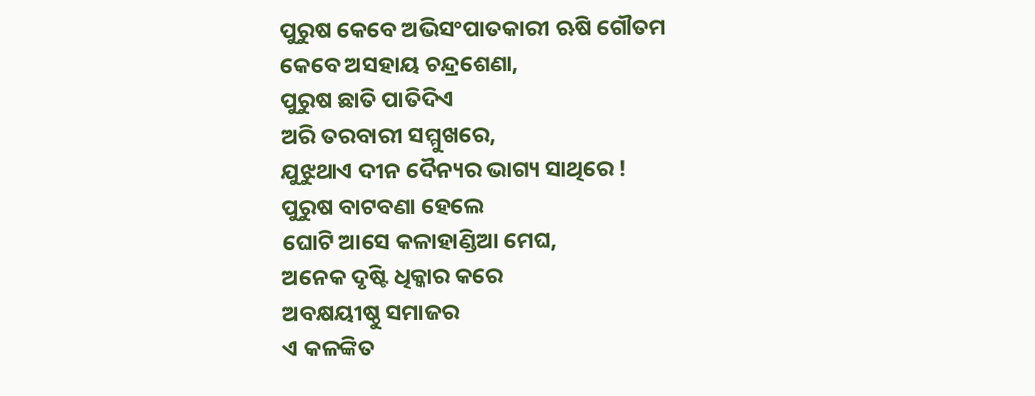ପୁରୁଷ କେବେ ଅଭିସଂପାତକାରୀ ଋଷି ଗୌତମ
କେବେ ଅସହାୟ ଚନ୍ଦ୍ରଶେଣା,
ପୁରୁଷ ଛାତି ପାତିଦିଏ
ଅରି ତରବାରୀ ସମ୍ମୁଖରେ,
ଯୁଝୁଥାଏ ଦୀନ ଦୈନ୍ୟର ଭାଗ୍ୟ ସାଥିରେ !
ପୁରୁଷ ବାଟବଣା ହେଲେ
ଘୋଟି ଆସେ କଳାହାଣ୍ଡିଆ ମେଘ,
ଅନେକ ଦୃଷ୍ଟି ଧିକ୍କାର କରେ
ଅବକ୍ଷୟୀଷ୍ଠୁ ସମାଜର
ଏ କଳଙ୍କିତ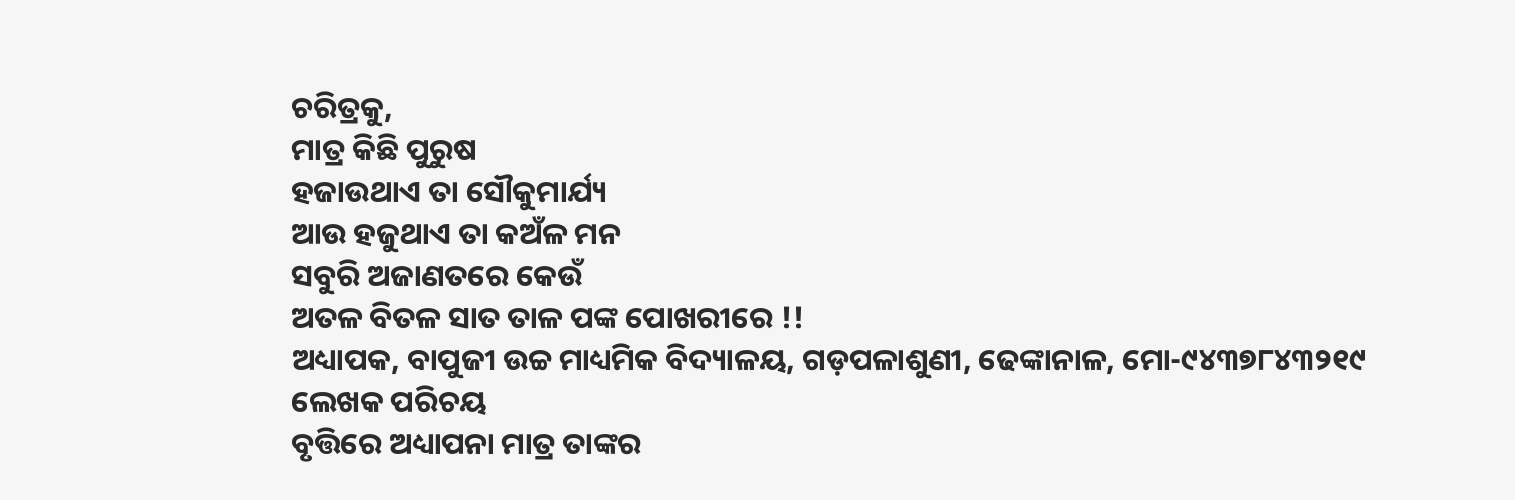ଚରିତ୍ରକୁ,
ମାତ୍ର କିଛି ପୁରୁଷ
ହଜାଉଥାଏ ତା ସୌକୁମାର୍ଯ୍ୟ
ଆଉ ହଜୁଥାଏ ତା କଅଁଳ ମନ
ସବୁରି ଅଜାଣତରେ କେଉଁ
ଅତଳ ବିତଳ ସାତ ତାଳ ପଙ୍କ ପୋଖରୀରେ !!
ଅଧ୍ୟାପକ, ବାପୁଜୀ ଉଚ୍ଚ ମାଧ୍ୟମିକ ବିଦ୍ୟାଳୟ, ଗଡ଼ପଳାଶୁଣୀ, ଢେଙ୍କାନାଳ, ମୋ-୯୪୩୭୮୪୩୨୧୯
ଲେଖକ ପରିଚୟ
ବୃତ୍ତିରେ ଅଧ୍ୟାପନା ମାତ୍ର ତାଙ୍କର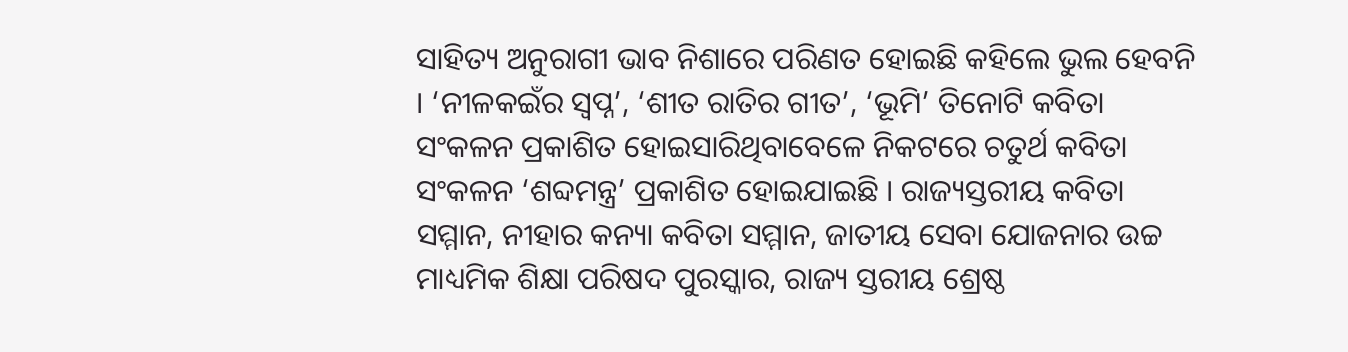ସାହିତ୍ୟ ଅନୁରାଗୀ ଭାବ ନିଶାରେ ପରିଣତ ହୋଇଛି କହିଲେ ଭୁଲ ହେବନି । ‘ନୀଳକଇଁର ସ୍ଵପ୍ନ’, ‘ଶୀତ ରାତିର ଗୀତ’, ‘ଭୂମି’ ତିନୋଟି କବିତା ସଂକଳନ ପ୍ରକାଶିତ ହୋଇସାରିଥିବାବେଳେ ନିକଟରେ ଚତୁର୍ଥ କବିତା ସଂକଳନ ‘ଶବ୍ଦମନ୍ତ୍ର’ ପ୍ରକାଶିତ ହୋଇଯାଇଛି । ରାଜ୍ୟସ୍ତରୀୟ କବିତା ସମ୍ମାନ, ନୀହାର କନ୍ୟା କବିତା ସମ୍ମାନ, ଜାତୀୟ ସେବା ଯୋଜନାର ଉଚ୍ଚ ମାଧ୍ୟମିକ ଶିକ୍ଷା ପରିଷଦ ପୁରସ୍କାର, ରାଜ୍ୟ ସ୍ତରୀୟ ଶ୍ରେଷ୍ଠ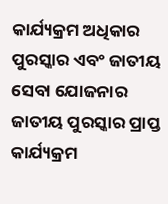କାର୍ଯ୍ୟକ୍ରମ ଅଧିକାର ପୁରସ୍କାର ଏବଂ ଜାତୀୟ ସେବା ଯୋଜନାର ଜାତୀୟ ପୁରସ୍କାର ପ୍ରାପ୍ତ କାର୍ଯ୍ୟକ୍ରମ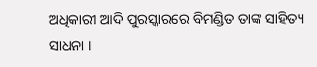ଅଧିକାରୀ ଆଦି ପୁରସ୍କାରରେ ବିମଣ୍ଡିତ ତାଙ୍କ ସାହିତ୍ୟ ସାଧନା ।